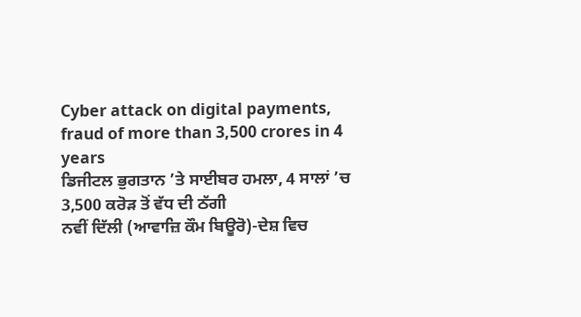Cyber attack on digital payments, fraud of more than 3,500 crores in 4 years
ਡਿਜੀਟਲ ਭੁਗਤਾਨ ’ਤੇ ਸਾਈਬਰ ਹਮਲਾ, 4 ਸਾਲਾਂ ’ਚ 3,500 ਕਰੋੜ ਤੋਂ ਵੱਧ ਦੀ ਠੱਗੀ
ਨਵੀਂ ਦਿੱਲੀ (ਆਵਾਜ਼ਿ ਕੌਮ ਬਿਊਰੋ)-ਦੇਸ਼ ਵਿਚ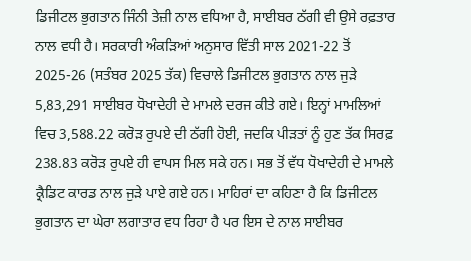ਡਿਜੀਟਲ ਭੁਗਤਾਨ ਜਿੰਨੀ ਤੇਜ਼ੀ ਨਾਲ ਵਧਿਆ ਹੈ, ਸਾਈਬਰ ਠੱਗੀ ਵੀ ਉਸੇ ਰਫ਼ਤਾਰ ਨਾਲ ਵਧੀ ਹੈ। ਸਰਕਾਰੀ ਅੰਕੜਿਆਂ ਅਨੁਸਾਰ ਵਿੱਤੀ ਸਾਲ 2021-22 ਤੋਂ 2025-26 (ਸਤੰਬਰ 2025 ਤੱਕ) ਵਿਚਾਲੇ ਡਿਜੀਟਲ ਭੁਗਤਾਨ ਨਾਲ ਜੁੜੇ 5,83,291 ਸਾਈਬਰ ਧੋਖਾਦੇਹੀ ਦੇ ਮਾਮਲੇ ਦਰਜ ਕੀਤੇ ਗਏ। ਇਨ੍ਹਾਂ ਮਾਮਲਿਆਂ ਵਿਚ 3,588.22 ਕਰੋੜ ਰੁਪਏ ਦੀ ਠੱਗੀ ਹੋਈ, ਜਦਕਿ ਪੀੜਤਾਂ ਨੂੰ ਹੁਣ ਤੱਕ ਸਿਰਫ਼ 238.83 ਕਰੋੜ ਰੁਪਏ ਹੀ ਵਾਪਸ ਮਿਲ ਸਕੇ ਹਨ। ਸਭ ਤੋਂ ਵੱਧ ਧੋਖਾਦੇਹੀ ਦੇ ਮਾਮਲੇ ਕ੍ਰੈਡਿਟ ਕਾਰਡ ਨਾਲ ਜੁੜੇ ਪਾਏ ਗਏ ਹਨ। ਮਾਹਿਰਾਂ ਦਾ ਕਹਿਣਾ ਹੈ ਕਿ ਡਿਜੀਟਲ ਭੁਗਤਾਨ ਦਾ ਘੇਰਾ ਲਗਾਤਾਰ ਵਧ ਰਿਹਾ ਹੈ ਪਰ ਇਸ ਦੇ ਨਾਲ ਸਾਈਬਰ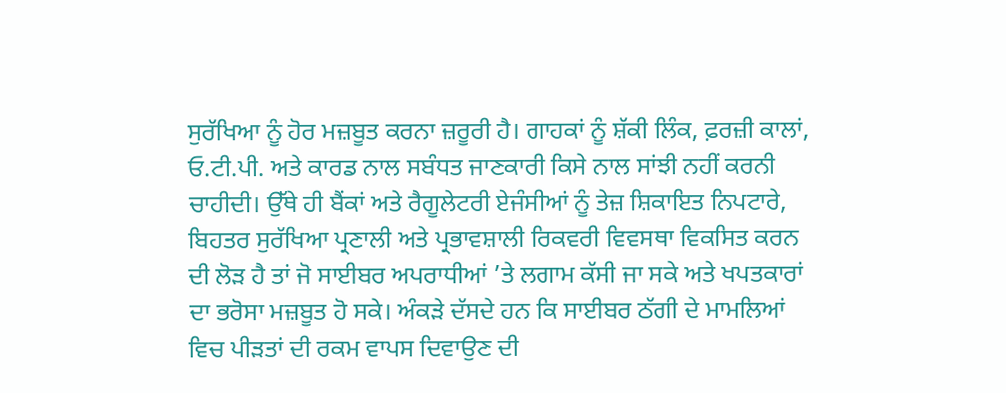ਸੁਰੱਖਿਆ ਨੂੰ ਹੋਰ ਮਜ਼ਬੂਤ ਕਰਨਾ ਜ਼ਰੂਰੀ ਹੈ। ਗਾਹਕਾਂ ਨੂੰ ਸ਼ੱਕੀ ਲਿੰਕ, ਫ਼ਰਜ਼ੀ ਕਾਲਾਂ, ਓ.ਟੀ.ਪੀ. ਅਤੇ ਕਾਰਡ ਨਾਲ ਸਬੰਧਤ ਜਾਣਕਾਰੀ ਕਿਸੇ ਨਾਲ ਸਾਂਝੀ ਨਹੀਂ ਕਰਨੀ ਚਾਹੀਦੀ। ਉੱਥੇ ਹੀ ਬੈਂਕਾਂ ਅਤੇ ਰੈਗੂਲੇਟਰੀ ਏਜੰਸੀਆਂ ਨੂੰ ਤੇਜ਼ ਸ਼ਿਕਾਇਤ ਨਿਪਟਾਰੇ, ਬਿਹਤਰ ਸੁਰੱਖਿਆ ਪ੍ਰਣਾਲੀ ਅਤੇ ਪ੍ਰਭਾਵਸ਼ਾਲੀ ਰਿਕਵਰੀ ਵਿਵਸਥਾ ਵਿਕਸਿਤ ਕਰਨ ਦੀ ਲੋੜ ਹੈ ਤਾਂ ਜੋ ਸਾਈਬਰ ਅਪਰਾਧੀਆਂ ’ਤੇ ਲਗਾਮ ਕੱਸੀ ਜਾ ਸਕੇ ਅਤੇ ਖਪਤਕਾਰਾਂ ਦਾ ਭਰੋਸਾ ਮਜ਼ਬੂਤ ਹੋ ਸਕੇ। ਅੰਕੜੇ ਦੱਸਦੇ ਹਨ ਕਿ ਸਾਈਬਰ ਠੱਗੀ ਦੇ ਮਾਮਲਿਆਂ ਵਿਚ ਪੀੜਤਾਂ ਦੀ ਰਕਮ ਵਾਪਸ ਦਿਵਾਉਣ ਦੀ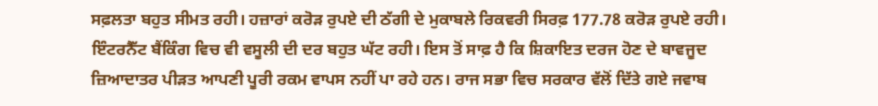ਸਫ਼ਲਤਾ ਬਹੁਤ ਸੀਮਤ ਰਹੀ। ਹਜ਼ਾਰਾਂ ਕਰੋੜ ਰੁਪਏ ਦੀ ਠੱਗੀ ਦੇ ਮੁਕਾਬਲੇ ਰਿਕਵਰੀ ਸਿਰਫ਼ 177.78 ਕਰੋੜ ਰੁਪਏ ਰਹੀ। ਇੰਟਰਨੈੱਟ ਬੈਂਕਿੰਗ ਵਿਚ ਵੀ ਵਸੂਲੀ ਦੀ ਦਰ ਬਹੁਤ ਘੱਟ ਰਹੀ। ਇਸ ਤੋਂ ਸਾਫ਼ ਹੈ ਕਿ ਸ਼ਿਕਾਇਤ ਦਰਜ ਹੋਣ ਦੇ ਬਾਵਜੂਦ ਜ਼ਿਆਦਾਤਰ ਪੀੜਤ ਆਪਣੀ ਪੂਰੀ ਰਕਮ ਵਾਪਸ ਨਹੀਂ ਪਾ ਰਹੇ ਹਨ। ਰਾਜ ਸਭਾ ਵਿਚ ਸਰਕਾਰ ਵੱਲੋਂ ਦਿੱਤੇ ਗਏ ਜਵਾਬ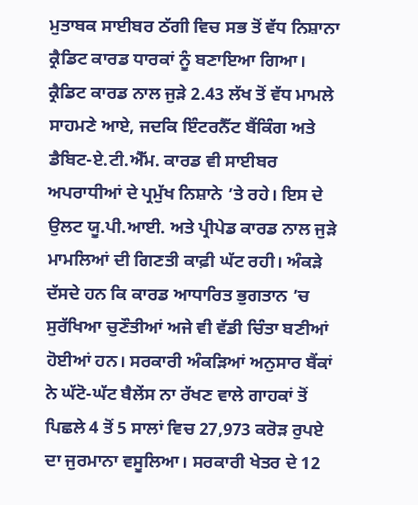ਮੁਤਾਬਕ ਸਾਈਬਰ ਠੱਗੀ ਵਿਚ ਸਭ ਤੋਂ ਵੱਧ ਨਿਸ਼ਾਨਾ ਕ੍ਰੈਡਿਟ ਕਾਰਡ ਧਾਰਕਾਂ ਨੂੰ ਬਣਾਇਆ ਗਿਆ। ਕ੍ਰੈਡਿਟ ਕਾਰਡ ਨਾਲ ਜੁੜੇ 2.43 ਲੱਖ ਤੋਂ ਵੱਧ ਮਾਮਲੇ ਸਾਹਮਣੇ ਆਏ, ਜਦਕਿ ਇੰਟਰਨੈੱਟ ਬੈਂਕਿੰਗ ਅਤੇ ਡੈਬਿਟ-ਏ.ਟੀ.ਐੱਮ. ਕਾਰਡ ਵੀ ਸਾਈਬਰ ਅਪਰਾਧੀਆਂ ਦੇ ਪ੍ਰਮੁੱਖ ਨਿਸ਼ਾਨੇ ’ਤੇ ਰਹੇ। ਇਸ ਦੇ ਉਲਟ ਯੂ.ਪੀ.ਆਈ. ਅਤੇ ਪ੍ਰੀਪੇਡ ਕਾਰਡ ਨਾਲ ਜੁੜੇ ਮਾਮਲਿਆਂ ਦੀ ਗਿਣਤੀ ਕਾਫ਼ੀ ਘੱਟ ਰਹੀ। ਅੰਕੜੇ ਦੱਸਦੇ ਹਨ ਕਿ ਕਾਰਡ ਆਧਾਰਿਤ ਭੁਗਤਾਨ ’ਚ ਸੁਰੱਖਿਆ ਚੁਣੌਤੀਆਂ ਅਜੇ ਵੀ ਵੱਡੀ ਚਿੰਤਾ ਬਣੀਆਂ ਹੋਈਆਂ ਹਨ। ਸਰਕਾਰੀ ਅੰਕੜਿਆਂ ਅਨੁਸਾਰ ਬੈਂਕਾਂ ਨੇ ਘੱਟੋ-ਘੱਟ ਬੈਲੇਂਸ ਨਾ ਰੱਖਣ ਵਾਲੇ ਗਾਹਕਾਂ ਤੋਂ ਪਿਛਲੇ 4 ਤੋਂ 5 ਸਾਲਾਂ ਵਿਚ 27,973 ਕਰੋੜ ਰੁਪਏ ਦਾ ਜੁਰਮਾਨਾ ਵਸੂਲਿਆ। ਸਰਕਾਰੀ ਖੇਤਰ ਦੇ 12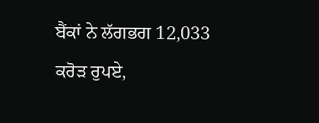ਬੈਂਕਾਂ ਨੇ ਲੱਗਭਗ 12,033 ਕਰੋੜ ਰੁਪਏ,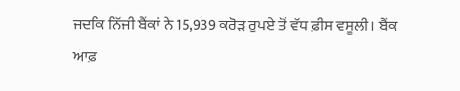ਜਦਕਿ ਨਿੱਜੀ ਬੈਂਕਾਂ ਨੇ 15,939 ਕਰੋੜ ਰੁਪਏ ਤੋਂ ਵੱਧ ਫ਼ੀਸ ਵਸੂਲੀ। ਬੈਂਕ ਆਫ਼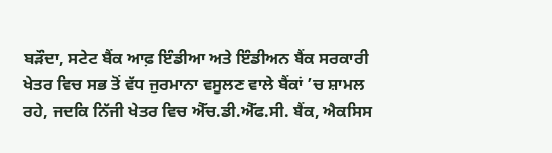ਬੜੌਦਾ, ਸਟੇਟ ਬੈਂਕ ਆਫ਼ ਇੰਡੀਆ ਅਤੇ ਇੰਡੀਅਨ ਬੈਂਕ ਸਰਕਾਰੀ ਖੇਤਰ ਵਿਚ ਸਭ ਤੋਂ ਵੱਧ ਜੁਰਮਾਨਾ ਵਸੂਲਣ ਵਾਲੇ ਬੈਂਕਾਂ ’ਚ ਸ਼ਾਮਲ ਰਹੇ, ਜਦਕਿ ਨਿੱਜੀ ਖੇਤਰ ਵਿਚ ਐੱਚ.ਡੀ.ਐੱਫ.ਸੀ. ਬੈਂਕ, ਐਕਸਿਸ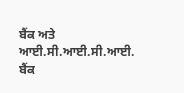ਬੈਂਕ ਅਤੇ ਆਈ.ਸੀ.ਆਈ.ਸੀ.ਆਈ. ਬੈਂਕ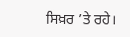ਸਿਖ਼ਰ ’ਤੇ ਰਹੇ।